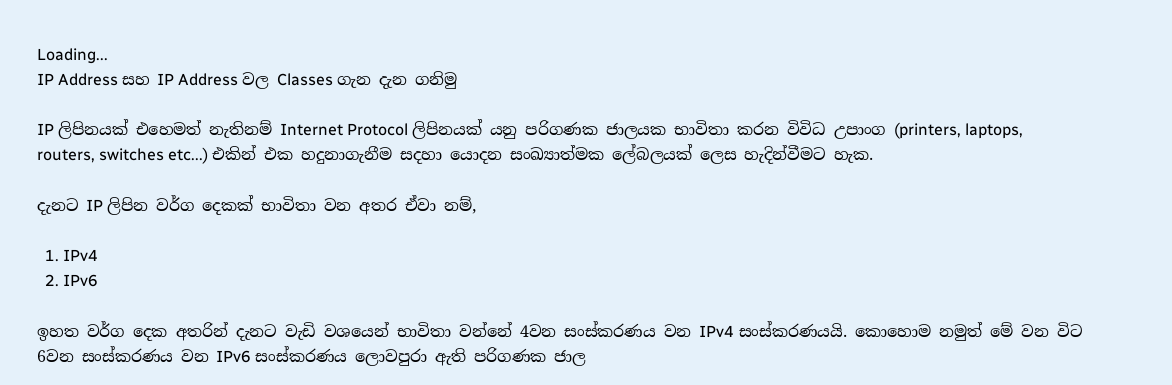Loading...
IP Address සහ IP Address වල Classes ගැන දැන ගනිමු

IP ලිපිනයක් එහෙමත් නැතිනම් Internet Protocol ලිපිනයක් යනු පරිගණක ජාලයක භාවිතා කරන විවිධ උපාංග (printers, laptops, routers, switches etc...) එකින් එක හදුනාගැනීම සදහා යොදන සංඛ්‍යාත්මක ලේබලයක් ලෙස හැදින්වීමට හැක.

දැනට IP ලිපින වර්ග දෙකක් භාවිතා වන අතර ඒවා නම්,

  1. IPv4
  2. IPv6

ඉහත වර්ග දෙක අතරින් දැනට වැඩි වශයෙන් භාවිතා වන්නේ 4වන සංස්කරණය වන IPv4 සංස්කරණයයි. කොහොම නමුත් මේ වන විට 6වන සංස්කරණය වන IPv6 සංස්කරණය ලොවපුරා ඇති පරිගණක ජාල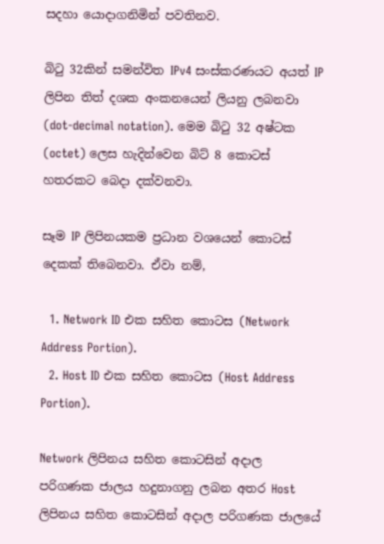සදහා යොදාගනිමින් පවතිනව.

බිටු 32කින් සමන්විත IPv4 සංස්කරණයට අයත් IP ලිපින තිත් දශක අංකනයෙන් ලියනු ලබනවා (dot-decimal notation). මෙම බිටු 32 අෂ්ටක (octet) ලෙස හැදින්වෙන බිට් 8 කොටස් හතරකට බෙදා දක්වනවා.

සෑම IP ලිපිනයකම ප්‍රධාන වශයෙන් කොටස් දෙකක් තිබෙනවා. ඒවා නම්,

  1. Network ID එක සහිත කොටස (Network Address Portion).
  2. Host ID එක සහිත කොටස (Host Address Portion).

Network ලිපිනය සහිත කොටසින් අදාල පරිගණක ජාලය හදුනාගනු ලබන අතර Host ලිපිනය සහිත කොටසින් අදාල පරිගණක ජාලයේ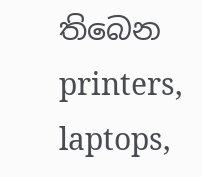තිබෙන printers, laptops,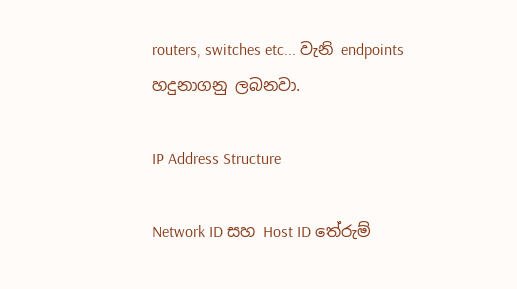routers, switches etc... වැනි endpoints හදුනාගනු ලබනවා.

IP Address Structure

Network ID සහ Host ID තේරුම්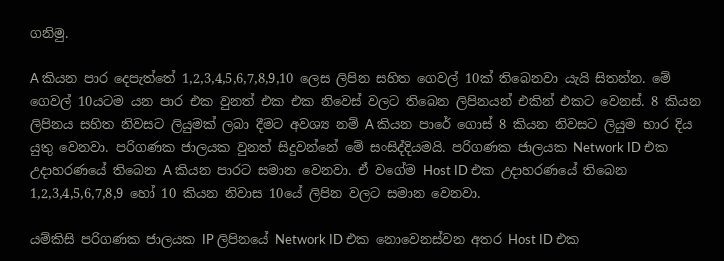ගනිමු.

A කියන පාර දෙපැත්තේ 1,2,3,4,5,6,7,8,9,10 ලෙස ලිපින සහිත ගෙවල් 10ක් තිබෙනවා යැයි සිතන්න. මේ ගෙවල් 10යටම යන පාර එක වුනත් එක එක නිවෙස් වලට තිබෙන ලිපිනයන් එකින් එකට වෙනස්. 8 කියන ලිපිනය සහිත නිවසට ලියුමක් ලබා දීමට අවශ්‍ය නම් A කියන පාරේ ගොස් 8 කියන නිවසට ලියුම භාර දිය යුතු වෙනවා. පරිගණක ජාලයක වුනත් සිදුවන්නේ මේ සංසිද්දියමයි. පරිගණක ජාලයක Network ID එක උදාහරණයේ තිබෙන A කියන පාරට සමාන වෙනවා. ඒ වගේම Host ID එක උදාහරණයේ තිබෙන 1,2,3,4,5,6,7,8,9 හෝ 10 කියන නිවාස 10යේ ලිපින වලට සමාන වෙනවා.

යම්කිසි පරිගණක ජාලයක IP ලිපිනයේ Network ID එක නොවෙනස්වන අතර Host ID එක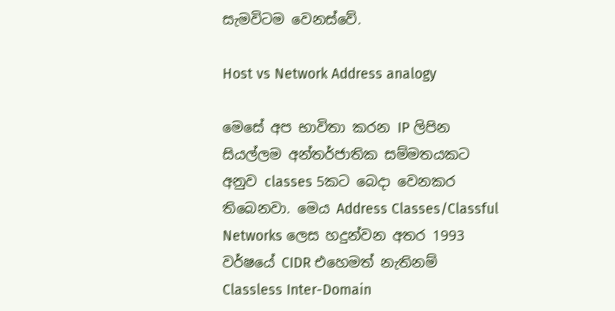සැමවිටම වෙනස්වේ.

Host vs Network Address analogy

මෙසේ අප භාවිතා කරන IP ලිපින සියල්ලම අන්තර්ජාතික සම්මතයකට අනුව classes 5කට බෙදා වෙනකර තිබෙනවා. මෙය Address Classes/Classful Networks ලෙස හදුන්වන අතර 1993 වර්ෂයේ CIDR එහෙමත් නැතිනම් Classless Inter-Domain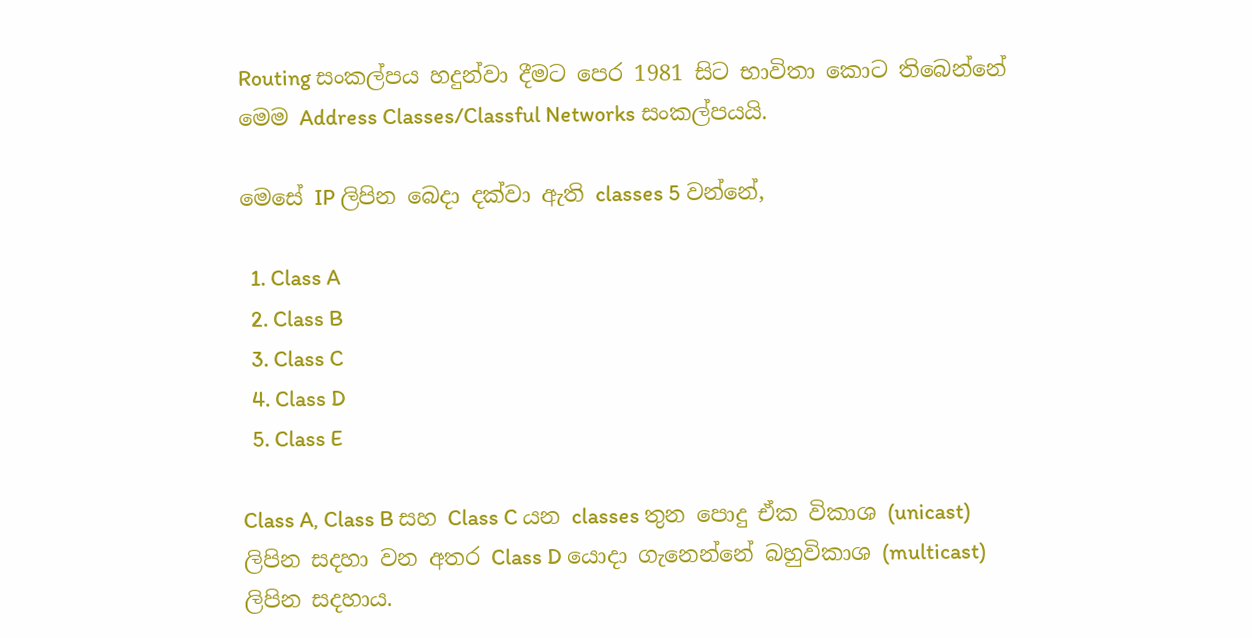Routing සංකල්පය හදුන්වා දීමට පෙර 1981 සිට භාවිතා කොට තිබෙන්නේ මෙම Address Classes/Classful Networks සංකල්පයයි.

මෙසේ IP ලිපින බෙදා දක්වා ඇති classes 5 වන්නේ,

  1. Class A
  2. Class B
  3. Class C
  4. Class D
  5. Class E

Class A, Class B සහ Class C යන classes තුන පොදු ඒක විකාශ (unicast) ලිපින සදහා වන අතර Class D යොදා ගැනෙන්නේ බහුවිකාශ (multicast) ලිපින සදහාය.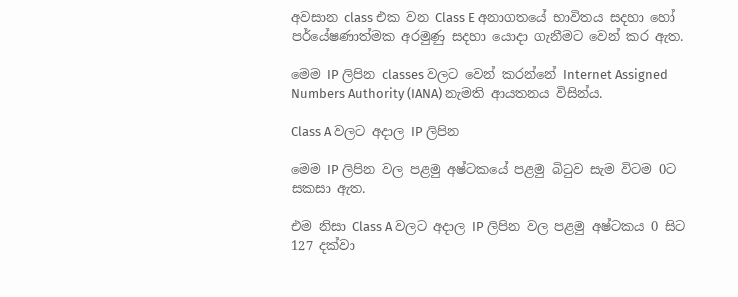අවසාන class එක වන Class E අනාගතයේ භාවිතය සදහා හෝ පර්යේෂණාත්මක අරමුණු සදහා යොදා ගැනීමට වෙන් කර ඇත.

මෙම IP ලිපින classes වලට වෙන් කරන්නේ Internet Assigned Numbers Authority (IANA) නැමති ආයතනය විසින්ය.

Class A වලට අදාල IP ලිපින

මෙම IP ලිපින වල පළමු අෂ්ටකයේ පළමු බිටුව සැම විටම 0ට සකසා ඇත.

එම නිසා Class A වලට අදාල IP ලිපින වල පළමු අෂ්ටකය 0 සිට 127 දක්වා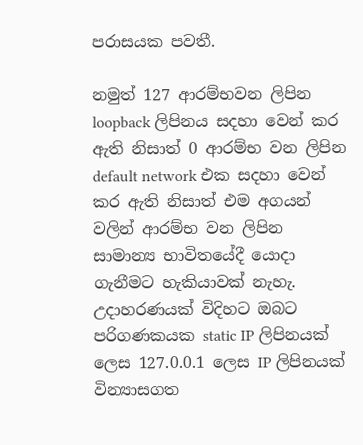පරාසයක පවතී.

නමුත් 127 ආරම්භවන ලිපින loopback ලිපිනය සදහා වෙන් කර ඇති නිසාත් 0 ආරම්භ වන ලිපින default network එක සදහා වෙන් කර ඇති නිසාත් එම අගයන් වලින් ආරම්භ වන ලිපින සාමාන්‍ය භාවිතයේදී යොදා ගැනීමට හැකියාවක් නැහැ. උදාහරණයක් විදිහට ඔබට පරිගණකයක static IP ලිපිනයක් ලෙස 127.0.0.1 ලෙස IP ලිපිනයක් වින්‍යාසගත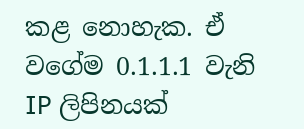කළ නොහැක. ඒ වගේම 0.1.1.1 වැනි IP ලිපිනයක්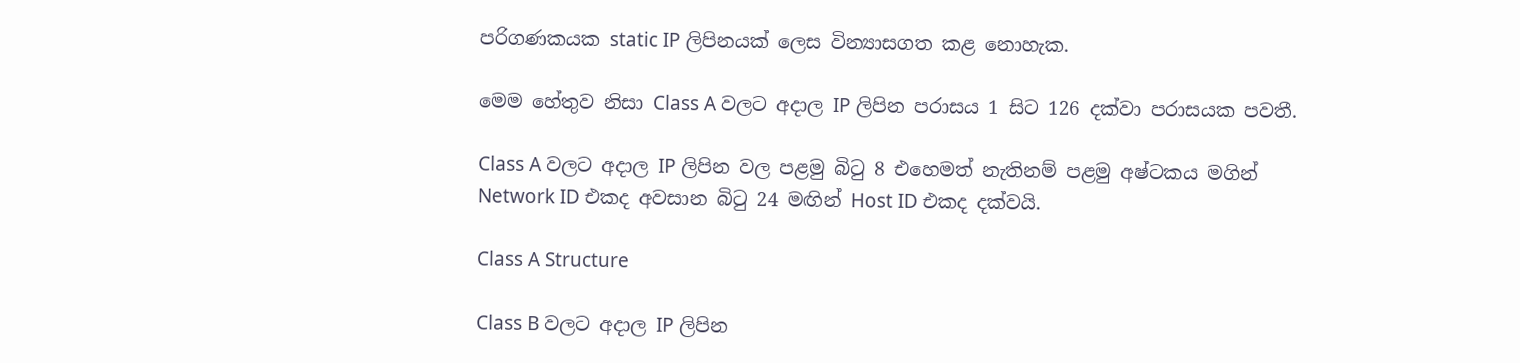පරිගණකයක static IP ලිපිනයක් ලෙස වින්‍යාසගත කළ නොහැක.

මෙම හේතුව නිසා Class A වලට අදාල IP ලිපින පරාසය 1 සිට 126 දක්වා පරාසයක පවතී.

Class A වලට අදාල IP ලිපින වල පළමු බිටු 8 එහෙමත් නැතිනම් පළමු අෂ්ටකය මගින් Network ID එකද අවසාන බිටු 24 මඟින් Host ID එකද දක්වයි.

Class A Structure

Class B වලට අදාල IP ලිපින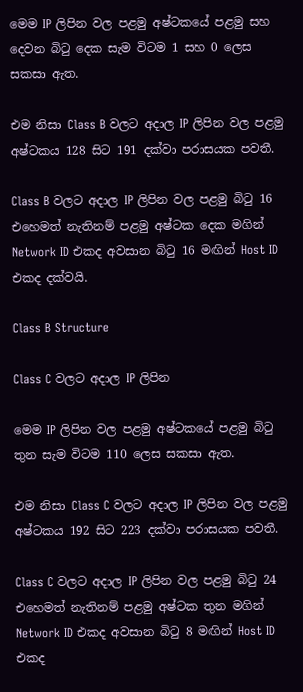මෙම IP ලිපින වල පළමු අෂ්ටකයේ පළමු සහ දෙවන බිටු දෙක සැම විටම 1 සහ 0 ලෙස සකසා ඇත.

එම නිසා Class B වලට අදාල IP ලිපින වල පළමු අෂ්ටකය 128 සිට 191 දක්වා පරාසයක පවතී.

Class B වලට අදාල IP ලිපින වල පළමු බිටු 16 එහෙමත් නැතිනම් පළමු අෂ්ටක දෙක මගින් Network ID එකද අවසාන බිටු 16 මඟින් Host ID එකද දක්වයි.

Class B Structure

Class C වලට අදාල IP ලිපින

මෙම IP ලිපින වල පළමු අෂ්ටකයේ පළමු බිටු තුන සැම විටම 110 ලෙස සකසා ඇත.

එම නිසා Class C වලට අදාල IP ලිපින වල පළමු අෂ්ටකය 192 සිට 223 දක්වා පරාසයක පවතී.

Class C වලට අදාල IP ලිපින වල පළමු බිටු 24 එහෙමත් නැතිනම් පළමු අෂ්ටක තුන මගින් Network ID එකද අවසාන බිටු 8 මඟින් Host ID එකද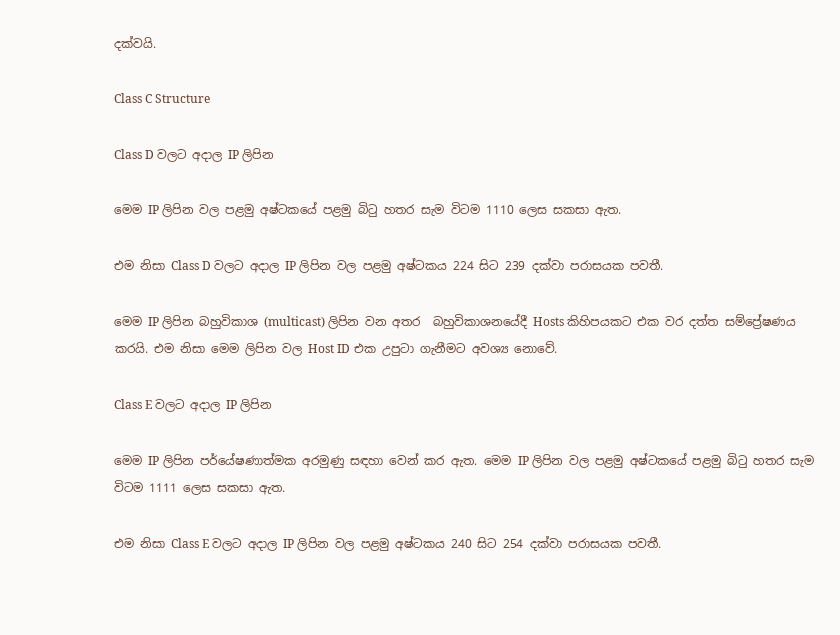දක්වයි.

Class C Structure

Class D වලට අදාල IP ලිපින

මෙම IP ලිපින වල පළමු අෂ්ටකයේ පළමු බිටු හතර සැම විටම 1110 ලෙස සකසා ඇත.

එම නිසා Class D වලට අදාල IP ලිපින වල පළමු අෂ්ටකය 224 සිට 239 දක්වා පරාසයක පවතී.

මෙම IP ලිපින බහුවිකාශ (multicast) ලිපින වන අතර  බහුවිකාශනයේදී Hosts කිහිපයකට එක වර දත්ත සම්ප්‍රේෂණය කරයි. එම නිසා මෙම ලිපින වල Host ID එක උපුටා ගැනීමට අවශ්‍ය නොවේ.

Class E වලට අදාල IP ලිපින

මෙම IP ලිපින පර්යේෂණාත්මක අරමුණු සඳහා වෙන් කර ඇත. මෙම IP ලිපින වල පළමු අෂ්ටකයේ පළමු බිටු හතර සැම විටම 1111 ලෙස සකසා ඇත.

එම නිසා Class E වලට අදාල IP ලිපින වල පළමු අෂ්ටකය 240 සිට 254 දක්වා පරාසයක පවතී.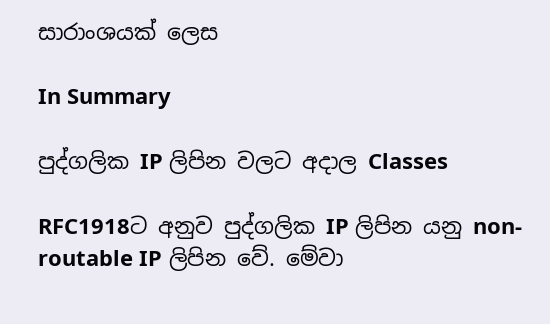සාරාංශයක් ලෙස

In Summary

පුද්ගලික IP ලිපින වලට අදාල Classes

RFC1918ට අනුව පුද්ගලික IP ලිපින යනු non-routable IP ලිපින වේ. මේවා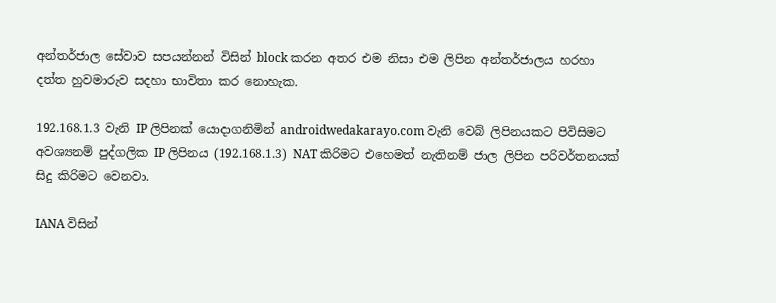අන්තර්ජාල සේවාව සපයන්නන් විසින් block කරන අතර එම නිසා එම ලිපින අන්තර්ජාලය හරහා දත්ත හුවමාරුව සදහා භාවිතා කර නොහැක.

192.168.1.3 වැනි IP ලිපිනක් යොදාගනිමින් androidwedakarayo.com වැනි වෙබ් ලිපිනයකට පිවිසිමට අවශ්‍යනම් පුද්ගලික IP ලිපිනය (192.168.1.3) NAT කිරිමට එහෙමත් නැතිනම් ජාල ලිපින පරිවර්තනයක් සිදු කිරිමට වෙනවා.

IANA විසින්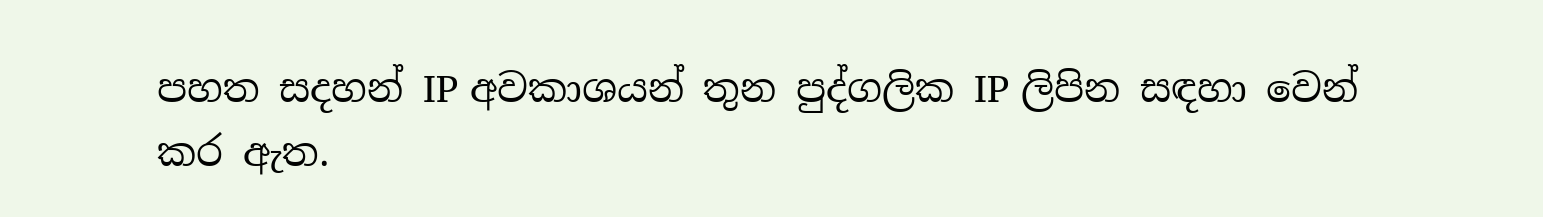පහත සදහන් IP අවකාශයන් තුන පුද්ගලික IP ලිපින සඳහා වෙන් කර ඇත.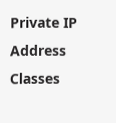Private IP Address Classes